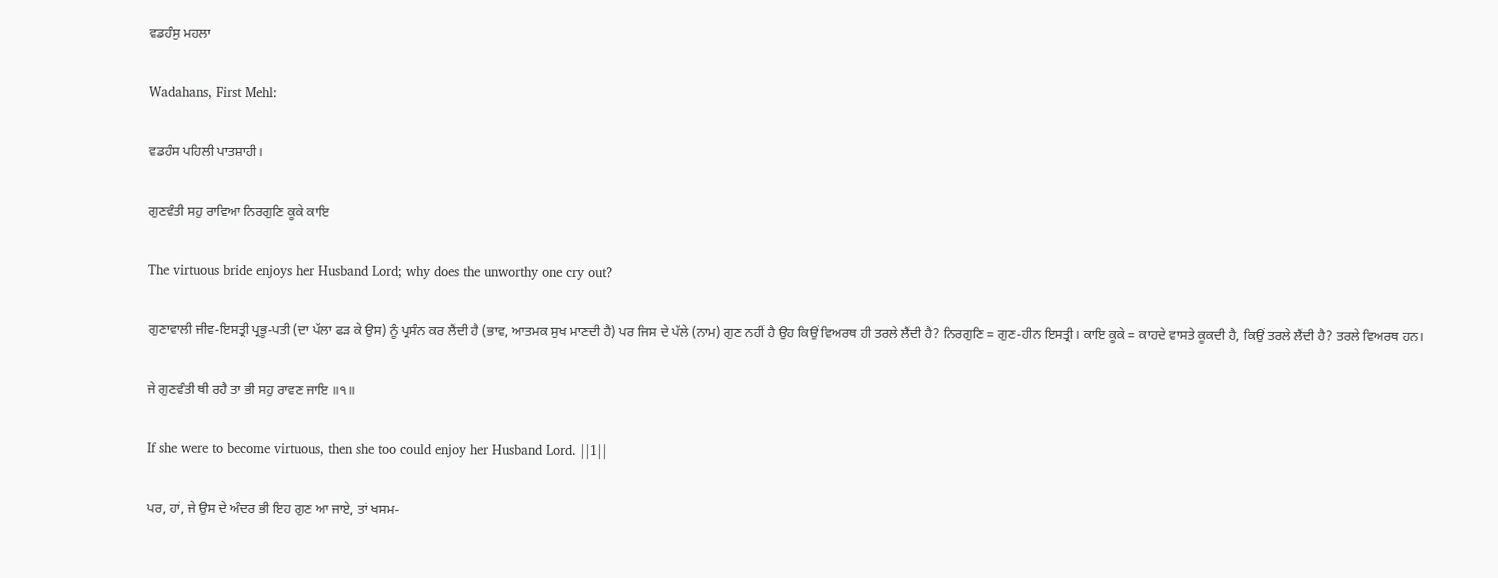ਵਡਹੰਸੁ ਮਹਲਾ

Wadahans, First Mehl:

ਵਡਹੰਸ ਪਹਿਲੀ ਪਾਤਸ਼ਾਹੀ।

ਗੁਣਵੰਤੀ ਸਹੁ ਰਾਵਿਆ ਨਿਰਗੁਣਿ ਕੂਕੇ ਕਾਇ

The virtuous bride enjoys her Husband Lord; why does the unworthy one cry out?

ਗੁਣਾਵਾਲੀ ਜੀਵ-ਇਸਤ੍ਰੀ ਪ੍ਰਭੂ-ਪਤੀ (ਦਾ ਪੱਲਾ ਫੜ ਕੇ ਉਸ) ਨੂੰ ਪ੍ਰਸੰਨ ਕਰ ਲੈਂਦੀ ਹੈ (ਭਾਵ, ਆਤਮਕ ਸੁਖ ਮਾਣਦੀ ਹੈ) ਪਰ ਜਿਸ ਦੇ ਪੱਲੇ (ਨਾਮ) ਗੁਣ ਨਹੀਂ ਹੈ ਉਹ ਕਿਉਂ ਵਿਅਰਥ ਹੀ ਤਰਲੇ ਲੈਂਦੀ ਹੈ? ਨਿਰਗੁਣਿ = ਗੁਣ-ਹੀਨ ਇਸਤ੍ਰੀ। ਕਾਇ ਕੂਕੇ = ਕਾਹਦੇ ਵਾਸਤੇ ਕੂਕਦੀ ਹੈ, ਕਿਉਂ ਤਰਲੇ ਲੈਂਦੀ ਹੈ? ਤਰਲੇ ਵਿਅਰਥ ਹਨ।

ਜੇ ਗੁਣਵੰਤੀ ਥੀ ਰਹੈ ਤਾ ਭੀ ਸਹੁ ਰਾਵਣ ਜਾਇ ॥੧॥

If she were to become virtuous, then she too could enjoy her Husband Lord. ||1||

ਪਰ, ਹਾਂ, ਜੇ ਉਸ ਦੇ ਅੰਦਰ ਭੀ ਇਹ ਗੁਣ ਆ ਜਾਏ, ਤਾਂ ਖਸਮ-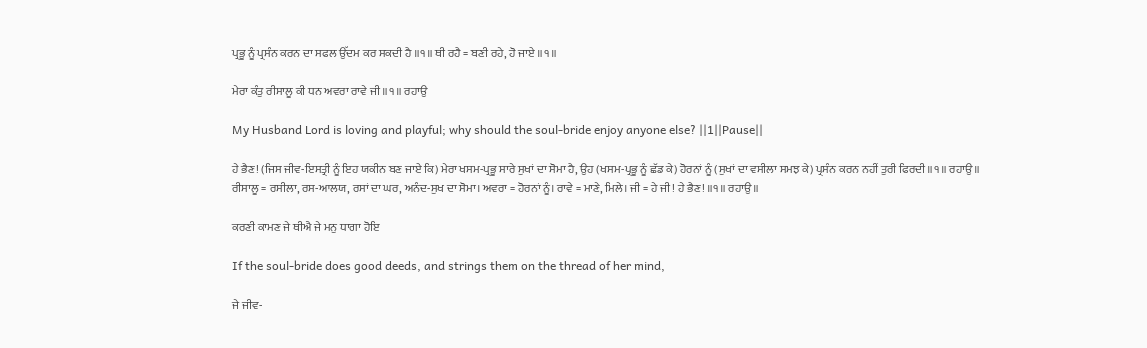ਪ੍ਰਭੂ ਨੂੰ ਪ੍ਰਸੰਨ ਕਰਨ ਦਾ ਸਫਲ ਉੱਦਮ ਕਰ ਸਕਦੀ ਹੈ ॥੧॥ ਥੀ ਰਹੈ = ਬਣੀ ਰਹੇ, ਹੋ ਜਾਏ ॥੧॥

ਮੇਰਾ ਕੰਤੁ ਰੀਸਾਲੂ ਕੀ ਧਨ ਅਵਰਾ ਰਾਵੇ ਜੀ ॥੧॥ ਰਹਾਉ

My Husband Lord is loving and playful; why should the soul-bride enjoy anyone else? ||1||Pause||

ਹੇ ਭੈਣ! (ਜਿਸ ਜੀਵ-ਇਸਤ੍ਰੀ ਨੂੰ ਇਹ ਯਕੀਨ ਬਣ ਜਾਏ ਕਿ) ਮੇਰਾ ਖਸਮ-ਪ੍ਰਭੂ ਸਾਰੇ ਸੁਖਾਂ ਦਾ ਸੋਮਾ ਹੈ, ਉਹ (ਖਸਮ-ਪ੍ਰਭੂ ਨੂੰ ਛੱਡ ਕੇ) ਹੋਰਨਾਂ ਨੂੰ (ਸੁਖਾਂ ਦਾ ਵਸੀਲਾ ਸਮਝ ਕੇ) ਪ੍ਰਸੰਨ ਕਰਨ ਨਹੀਂ ਤੁਰੀ ਫਿਰਦੀ ॥੧॥ ਰਹਾਉ ॥ ਰੀਸਾਲੂ = ਰਸੀਲਾ, ਰਸ-ਆਲਯ, ਰਸਾਂ ਦਾ ਘਰ, ਅਨੰਦ-ਸੁਖ ਦਾ ਸੋਮਾ। ਅਵਰਾ = ਹੋਰਨਾਂ ਨੂੰ। ਰਾਵੇ = ਮਾਣੇ, ਮਿਲੇ। ਜੀ = ਹੇ ਜੀ! ਹੇ ਭੈਣ! ॥੧॥ ਰਹਾਉ ॥

ਕਰਣੀ ਕਾਮਣ ਜੇ ਥੀਐ ਜੇ ਮਨੁ ਧਾਗਾ ਹੋਇ

If the soul-bride does good deeds, and strings them on the thread of her mind,

ਜੇ ਜੀਵ-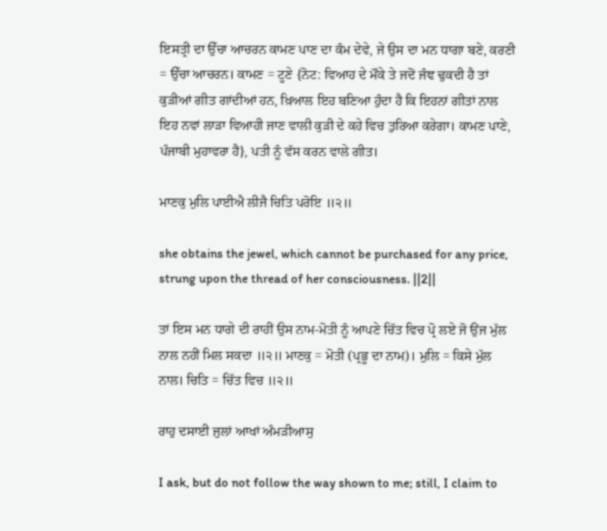ਇਸਤ੍ਰੀ ਦਾ ਉੱਚਾ ਆਚਰਨ ਕਾਮਣ ਪਾਣ ਦਾ ਕੰਮ ਦੇਵੇ, ਜੇ ਉਸ ਦਾ ਮਨ ਧਾਗਾ ਬਣੇ, ਕਰਣੀ = ਉੱਚਾ ਆਚਰਨ। ਕਾਮਣ = ਟੂਣੇ {ਨੋਟ: ਵਿਆਹ ਦੇ ਮੌਕੇ ਤੇ ਜਦੋਂ ਜੰਞ ਢੁਕਦੀ ਹੈ ਤਾਂ ਕੁੜੀਆਂ ਗੀਤ ਗਾਂਦੀਆਂ ਹਨ, ਖ਼ਿਆਲ ਇਹ ਬਣਿਆ ਹੁੰਦਾ ਹੈ ਕਿ ਇਹਨਾਂ ਗੀਤਾਂ ਨਾਲ ਇਹ ਨਵਾਂ ਲਾੜਾ ਵਿਆਹੀ ਜਾਣ ਵਾਲੀ ਕੁੜੀ ਦੇ ਕਹੇ ਵਿਚ ਤੁਰਿਆ ਕਰੇਗਾ। ਕਾਮਣ ਪਾਣੇ, ਪੰਜਾਬੀ ਮੁਹਾਵਰਾ ਹੈ}, ਪਤੀ ਨੂੰ ਵੱਸ ਕਰਨ ਵਾਲੇ ਗੀਤ।

ਮਾਣਕੁ ਮੁਲਿ ਪਾਈਐ ਲੀਜੈ ਚਿਤਿ ਪਰੋਇ ॥੨॥

she obtains the jewel, which cannot be purchased for any price, strung upon the thread of her consciousness. ||2||

ਤਾਂ ਇਸ ਮਨ ਧਾਗੇ ਦੀ ਰਾਹੀਂ ਉਸ ਨਾਮ-ਮੋਤੀ ਨੂੰ ਆਪਣੇ ਚਿੱਤ ਵਿਚ ਪ੍ਰੋ ਲਏ ਜੋ ਉਂਜ ਮੁੱਲ ਨਾਲ ਨਹੀਂ ਮਿਲ ਸਕਦਾ ॥੨॥ ਮਾਣਕੁ = ਮੋਤੀ (ਪ੍ਰਭੂ ਦਾ ਨਾਮ)। ਮੁਲਿ = ਕਿਸੇ ਮੁੱਲ ਨਾਲ। ਚਿਤਿ = ਚਿੱਤ ਵਿਚ ॥੨॥

ਰਾਹੁ ਦਸਾਈ ਜੁਲਾਂ ਆਖਾਂ ਅੰਮੜੀਆਸੁ

I ask, but do not follow the way shown to me; still, I claim to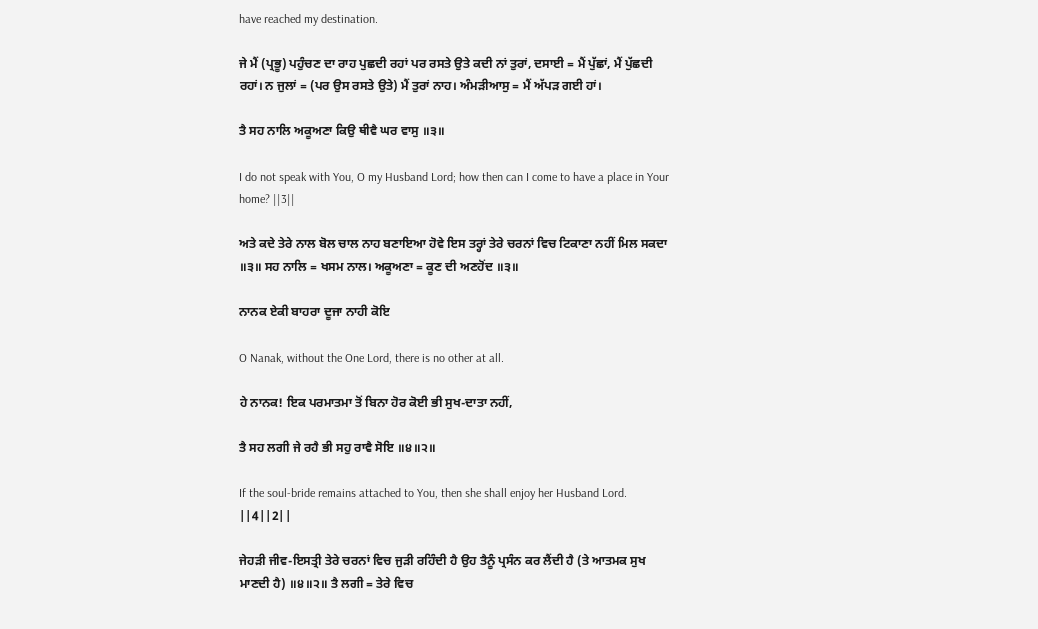have reached my destination.

ਜੇ ਮੈਂ (ਪ੍ਰਭੂ) ਪਹੁੰਚਣ ਦਾ ਰਾਹ ਪੁਛਦੀ ਰਹਾਂ ਪਰ ਰਸਤੇ ਉਤੇ ਕਦੀ ਨਾਂ ਤੁਰਾਂ, ਦਸਾਈ = ਮੈਂ ਪੁੱਛਾਂ, ਮੈਂ ਪੁੱਛਦੀ ਰਹਾਂ। ਨ ਜੁਲਾਂ = (ਪਰ ਉਸ ਰਸਤੇ ਉਤੇ) ਮੈਂ ਤੁਰਾਂ ਨਾਹ। ਅੰਮੜੀਆਸੁ = ਮੈਂ ਅੱਪੜ ਗਈ ਹਾਂ।

ਤੈ ਸਹ ਨਾਲਿ ਅਕੂਅਣਾ ਕਿਉ ਥੀਵੈ ਘਰ ਵਾਸੁ ॥੩॥

I do not speak with You, O my Husband Lord; how then can I come to have a place in Your home? ||3||

ਅਤੇ ਕਦੇ ਤੇਰੇ ਨਾਲ ਬੋਲ ਚਾਲ ਨਾਹ ਬਣਾਇਆ ਹੋਵੇ ਇਸ ਤਰ੍ਹਾਂ ਤੇਰੇ ਚਰਨਾਂ ਵਿਚ ਟਿਕਾਣਾ ਨਹੀਂ ਮਿਲ ਸਕਦਾ ॥੩॥ ਸਹ ਨਾਲਿ = ਖਸਮ ਨਾਲ। ਅਕੂਅਣਾ = ਕੂਣ ਦੀ ਅਣਹੋਂਦ ॥੩॥

ਨਾਨਕ ਏਕੀ ਬਾਹਰਾ ਦੂਜਾ ਨਾਹੀ ਕੋਇ

O Nanak, without the One Lord, there is no other at all.

ਹੇ ਨਾਨਕ! ਇਕ ਪਰਮਾਤਮਾ ਤੋਂ ਬਿਨਾ ਹੋਰ ਕੋਈ ਭੀ ਸੁਖ-ਦਾਤਾ ਨਹੀਂ,

ਤੈ ਸਹ ਲਗੀ ਜੇ ਰਹੈ ਭੀ ਸਹੁ ਰਾਵੈ ਸੋਇ ॥੪॥੨॥

If the soul-bride remains attached to You, then she shall enjoy her Husband Lord. ||4||2||

ਜੇਹੜੀ ਜੀਵ-ਇਸਤ੍ਰੀ ਤੇਰੇ ਚਰਨਾਂ ਵਿਚ ਜੁੜੀ ਰਹਿੰਦੀ ਹੈ ਉਹ ਤੈਨੂੰ ਪ੍ਰਸੰਨ ਕਰ ਲੈਂਦੀ ਹੈ (ਤੇ ਆਤਮਕ ਸੁਖ ਮਾਣਦੀ ਹੈ) ॥੪॥੨॥ ਤੈ ਲਗੀ = ਤੇਰੇ ਵਿਚ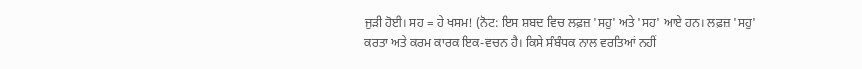ਜੁੜੀ ਹੋਈ। ਸਹ = ਹੇ ਖਸਮ! (ਨੋਟ: ਇਸ ਸ਼ਬਦ ਵਿਚ ਲਫ਼ਜ਼ 'ਸਹੁ' ਅਤੇ 'ਸਹ' ਆਏ ਹਨ। ਲਫ਼ਜ਼ 'ਸਹੁ' ਕਰਤਾ ਅਤੇ ਕਰਮ ਕਾਰਕ ਇਕ-ਵਚਨ ਹੈ। ਕਿਸੇ ਸੰਬੰਧਕ ਨਾਲ ਵਰਤਿਆਂ ਨਹੀਂ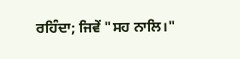ਰਹਿੰਦਾ; ਜਿਵੇਂ "ਸਹ ਨਾਲਿ।"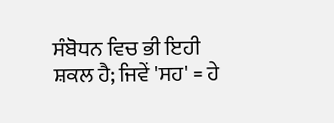ਸੰਬੋਧਨ ਵਿਚ ਭੀ ਇਹੀ ਸ਼ਕਲ ਹੈ; ਜਿਵੇਂ 'ਸਹ' = ਹੇ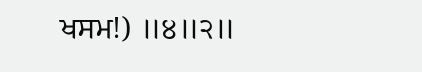ਖਸਮ!) ॥੪॥੨॥